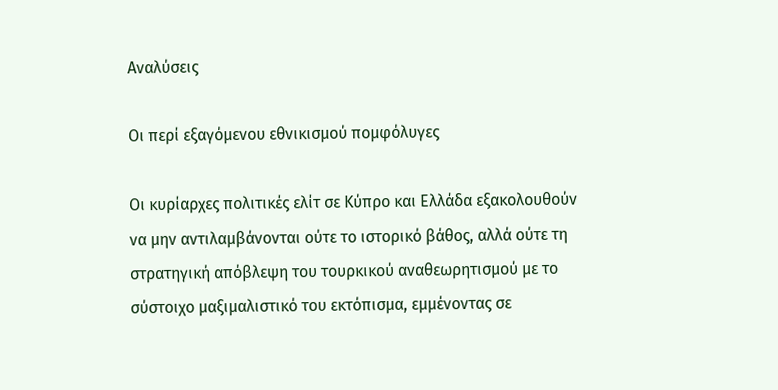Αναλύσεις

Οι περί εξαγόμενου εθνικισμού πομφόλυγες

Οι κυρίαρχες πολιτικές ελίτ σε Κύπρο και Ελλάδα εξακολουθούν να μην αντιλαμβάνονται ούτε το ιστορικό βάθος, αλλά ούτε τη στρατηγική απόβλεψη του τουρκικού αναθεωρητισμού με το σύστοιχο μαξιμαλιστικό του εκτόπισμα, εμμένοντας σε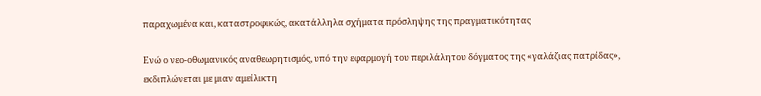παραχωμένα και, καταστροφικώς, ακατάλληλα σχήματα πρόσληψης της πραγματικότητας

Ενώ ο νεο-οθωμανικός αναθεωρητισμός, υπό την εφαρμογή του περιλάλητου δόγματος της «γαλάζιας πατρίδας», εκδιπλώνεται με μιαν αμείλικτη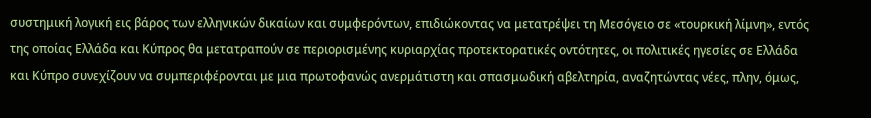συστημική λογική εις βάρος των ελληνικών δικαίων και συμφερόντων, επιδιώκοντας να μετατρέψει τη Μεσόγειο σε «τουρκική λίμνη», εντός της οποίας Ελλάδα και Κύπρος θα μετατραπούν σε περιορισμένης κυριαρχίας προτεκτορατικές οντότητες, οι πολιτικές ηγεσίες σε Ελλάδα και Κύπρο συνεχίζουν να συμπεριφέρονται με μια πρωτοφανώς ανερμάτιστη και σπασμωδική αβελτηρία, αναζητώντας νέες, πλην, όμως,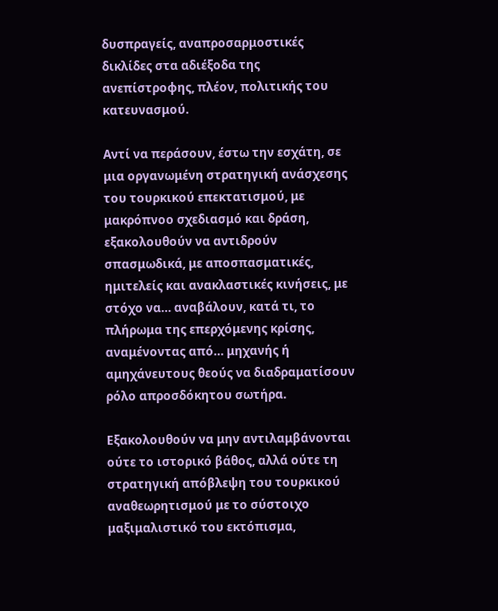δυσπραγείς, αναπροσαρμοστικές δικλίδες στα αδιέξοδα της ανεπίστροφης, πλέον, πολιτικής του κατευνασμού.

Αντί να περάσουν, έστω την εσχάτη, σε μια οργανωμένη στρατηγική ανάσχεσης του τουρκικού επεκτατισμού, με μακρόπνοο σχεδιασμό και δράση, εξακολουθούν να αντιδρούν σπασμωδικά, με αποσπασματικές, ημιτελείς και ανακλαστικές κινήσεις, με στόχο να… αναβάλουν, κατά τι, το πλήρωμα της επερχόμενης κρίσης, αναμένοντας από… μηχανής ή αμηχάνευτους θεούς να διαδραματίσουν ρόλο απροσδόκητου σωτήρα.

Εξακολουθούν να μην αντιλαμβάνονται ούτε το ιστορικό βάθος, αλλά ούτε τη στρατηγική απόβλεψη του τουρκικού αναθεωρητισμού με το σύστοιχο μαξιμαλιστικό του εκτόπισμα,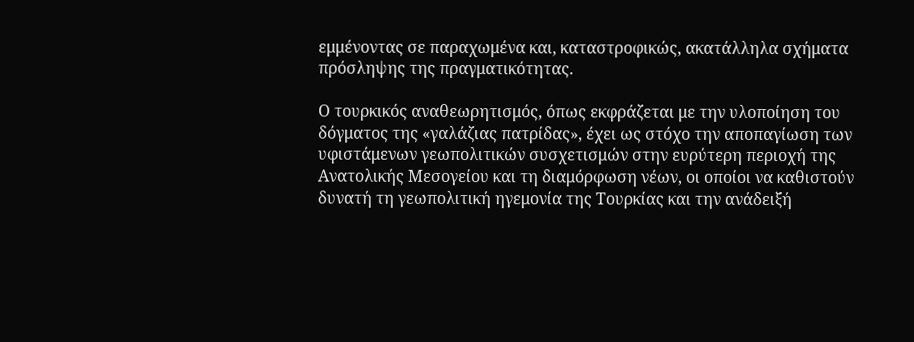εμμένοντας σε παραχωμένα και, καταστροφικώς, ακατάλληλα σχήματα πρόσληψης της πραγματικότητας.

Ο τουρκικός αναθεωρητισμός, όπως εκφράζεται με την υλοποίηση του δόγματος της «γαλάζιας πατρίδας», έχει ως στόχο την αποπαγίωση των υφιστάμενων γεωπολιτικών συσχετισμών στην ευρύτερη περιοχή της Ανατολικής Μεσογείου και τη διαμόρφωση νέων, οι οποίοι να καθιστούν δυνατή τη γεωπολιτική ηγεμονία της Τουρκίας και την ανάδειξή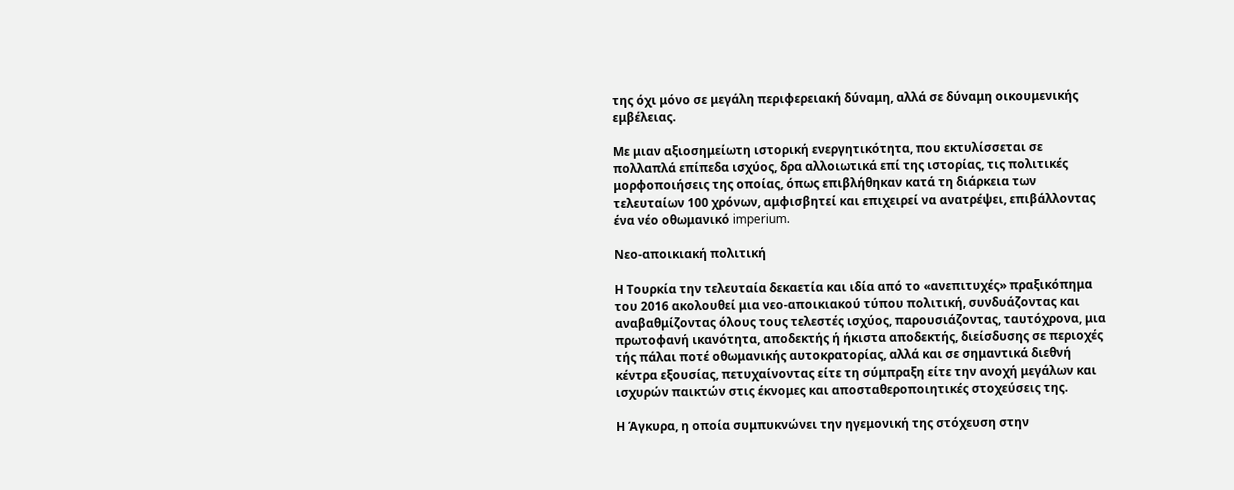της όχι μόνο σε μεγάλη περιφερειακή δύναμη, αλλά σε δύναμη οικουμενικής εμβέλειας.

Με μιαν αξιοσημείωτη ιστορική ενεργητικότητα, που εκτυλίσσεται σε πολλαπλά επίπεδα ισχύος, δρα αλλοιωτικά επί της ιστορίας, τις πολιτικές μορφοποιήσεις της οποίας, όπως επιβλήθηκαν κατά τη διάρκεια των τελευταίων 100 χρόνων, αμφισβητεί και επιχειρεί να ανατρέψει, επιβάλλοντας ένα νέο οθωμανικό imperium.

Νεο-αποικιακή πολιτική

Η Τουρκία την τελευταία δεκαετία και ιδία από το «ανεπιτυχές» πραξικόπημα του 2016 ακολουθεί μια νεο-αποικιακού τύπου πολιτική, συνδυάζοντας και αναβαθμίζοντας όλους τους τελεστές ισχύος, παρουσιάζοντας, ταυτόχρονα, μια πρωτοφανή ικανότητα, αποδεκτής ή ήκιστα αποδεκτής, διείσδυσης σε περιοχές τής πάλαι ποτέ οθωμανικής αυτοκρατορίας, αλλά και σε σημαντικά διεθνή κέντρα εξουσίας, πετυχαίνοντας είτε τη σύμπραξη είτε την ανοχή μεγάλων και ισχυρών παικτών στις έκνομες και αποσταθεροποιητικές στοχεύσεις της.

Η Άγκυρα, η οποία συμπυκνώνει την ηγεμονική της στόχευση στην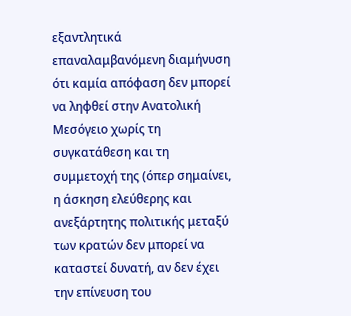εξαντλητικά επαναλαμβανόμενη διαμήνυση ότι καμία απόφαση δεν μπορεί να ληφθεί στην Ανατολική Μεσόγειο χωρίς τη συγκατάθεση και τη συμμετοχή της (όπερ σημαίνει, η άσκηση ελεύθερης και ανεξάρτητης πολιτικής μεταξύ των κρατών δεν μπορεί να καταστεί δυνατή, αν δεν έχει την επίνευση του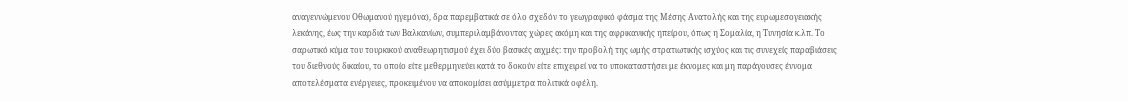αναγεννώμενου Οθωμανού ηγεμόνα), δρα παρεμβατικά σε όλο σχεδόν το γεωγραφικό φάσμα της Μέσης Ανατολής και της ευρωμεσογειακής λεκάνης, έως την καρδιά των Βαλκανίων, συμπεριλαμβάνοντας χώρες ακόμη και της αφρικανικής ηπείρου, όπως η Σομαλία, η Τυνησία κ.λπ. Το σαρωτικό κύμα του τουρκικού αναθεωρητισμού έχει δύο βασικές αιχμές: την προβολή της ωμής στρατιωτικής ισχύος και τις συνεχείς παραβιάσεις του διεθνούς δικαίου, το οποίο είτε μεθερμηνεύει κατά το δοκούν είτε επιχειρεί να το υποκαταστήσει με έκνομες και μη παράγουσες έννομα αποτελέσματα ενέργειες, προκειμένου να αποκομίσει ασύμμετρα πολιτικά οφέλη.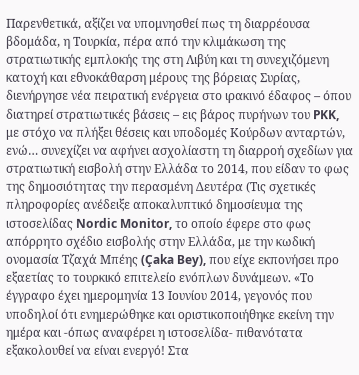Παρενθετικά, αξίζει να υπομνησθεί πως τη διαρρέουσα βδομάδα, η Τουρκία, πέρα από την κλιμάκωση της στρατιωτικής εμπλοκής της στη Λιβύη και τη συνεχιζόμενη κατοχή και εθνοκάθαρση μέρους της βόρειας Συρίας, διενήργησε νέα πειρατική ενέργεια στο ιρακινό έδαφος – όπου διατηρεί στρατιωτικές βάσεις – εις βάρος πυρήνων του PKK, με στόχο να πλήξει θέσεις και υποδομές Κούρδων ανταρτών, ενώ… συνεχίζει να αφήνει ασχολίαστη τη διαρροή σχεδίων για στρατιωτική εισβολή στην Ελλάδα το 2014, που είδαν το φως της δημοσιότητας την περασμένη Δευτέρα (Τις σχετικές πληροφορίες ανέδειξε αποκαλυπτικό δημοσίευμα της ιστοσελίδας Nordic Monitor, το οποίο έφερε στο φως απόρρητο σχέδιο εισβολής στην Ελλάδα, με την κωδική ονομασία Τζαχά Μπέης (Çaka Bey), που είχε εκπονήσει προ εξαετίας το τουρκικό επιτελείο ενόπλων δυνάμεων. «Το έγγραφο έχει ημερομηνία 13 Ιουνίου 2014, γεγονός που υποδηλοί ότι ενημερώθηκε και οριστικοποιήθηκε εκείνη την ημέρα και -όπως αναφέρει η ιστοσελίδα- πιθανότατα εξακολουθεί να είναι ενεργό! Στα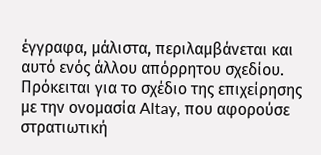έγγραφα, μάλιστα, περιλαμβάνεται και αυτό ενός άλλου απόρρητου σχεδίου. Πρόκειται για το σχέδιο της επιχείρησης με την ονομασία Altay, που αφορούσε στρατιωτική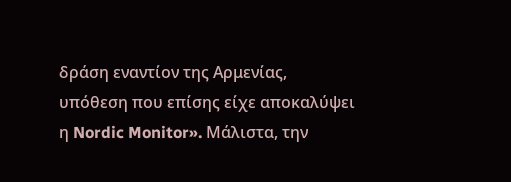δράση εναντίον της Αρμενίας, υπόθεση που επίσης είχε αποκαλύψει η Nordic Monitor». Μάλιστα, την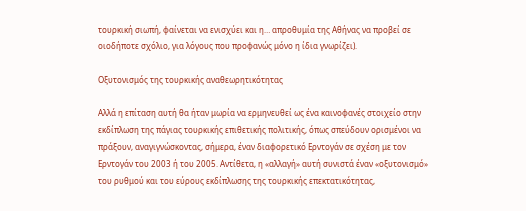τουρκική σιωπή, φαίνεται να ενισχύει και η… απροθυμία της Αθήνας να προβεί σε οιοδήποτε σχόλιο, για λόγους που προφανώς μόνο η ίδια γνωρίζει).

Οξυτονισμός της τουρκικής αναθεωρητικότητας

Αλλά η επίταση αυτή θα ήταν μωρία να ερμηνευθεί ως ένα καινοφανές στοιχείο στην εκδίπλωση της πάγιας τουρκικής επιθετικής πολιτικής, όπως σπεύδουν ορισμένοι να πράξουν, αναγιγνώσκοντας, σήμερα, έναν διαφορετικό Ερντογάν σε σχέση με τον Ερντογάν του 2003 ή του 2005. Αντίθετα, η «αλλαγή» αυτή συνιστά έναν «οξυτονισμό» του ρυθμού και του εύρους εκδίπλωσης της τουρκικής επεκτατικότητας,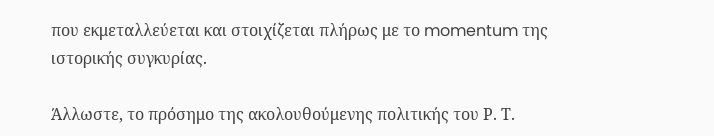που εκμεταλλεύεται και στοιχίζεται πλήρως με το momentum της ιστορικής συγκυρίας.

Άλλωστε, το πρόσημο της ακολουθούμενης πολιτικής του Ρ. Τ.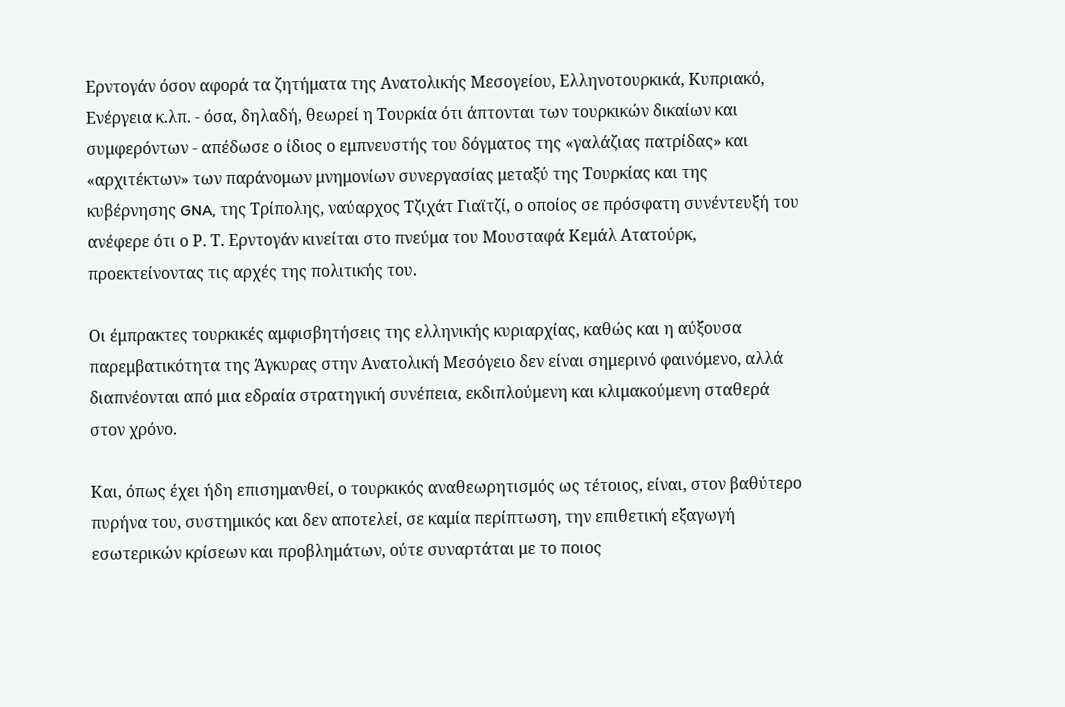Ερντογάν όσον αφορά τα ζητήματα της Ανατολικής Μεσογείου, Ελληνοτουρκικά, Κυπριακό, Ενέργεια κ.λπ. - όσα, δηλαδή, θεωρεί η Τουρκία ότι άπτονται των τουρκικών δικαίων και συμφερόντων - απέδωσε ο ίδιος ο εμπνευστής του δόγματος της «γαλάζιας πατρίδας» και «αρχιτέκτων» των παράνομων μνημονίων συνεργασίας μεταξύ της Τουρκίας και της κυβέρνησης GNA, της Τρίπολης, ναύαρχος Τζιχάτ Γιαϊτζί, ο οποίος σε πρόσφατη συνέντευξή του ανέφερε ότι ο Ρ. Τ. Ερντογάν κινείται στο πνεύμα του Μουσταφά Κεμάλ Ατατούρκ, προεκτείνοντας τις αρχές της πολιτικής του.

Οι έμπρακτες τουρκικές αμφισβητήσεις της ελληνικής κυριαρχίας, καθώς και η αύξουσα παρεμβατικότητα της Άγκυρας στην Ανατολική Μεσόγειο δεν είναι σημερινό φαινόμενο, αλλά διαπνέονται από μια εδραία στρατηγική συνέπεια, εκδιπλούμενη και κλιμακούμενη σταθερά στον χρόνο.

Και, όπως έχει ήδη επισημανθεί, ο τουρκικός αναθεωρητισμός ως τέτοιος, είναι, στον βαθύτερο πυρήνα του, συστημικός και δεν αποτελεί, σε καμία περίπτωση, την επιθετική εξαγωγή εσωτερικών κρίσεων και προβλημάτων, ούτε συναρτάται με το ποιος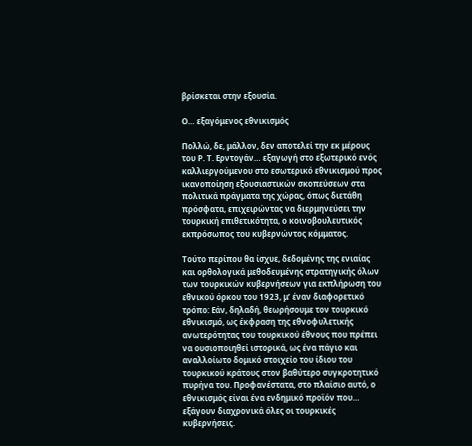βρίσκεται στην εξουσία.

Ο… εξαγόμενος εθνικισμός

Πολλώ, δε, μάλλον, δεν αποτελεί την εκ μέρους του Ρ. Τ. Ερντογάν… εξαγωγή στο εξωτερικό ενός καλλιεργούμενου στο εσωτερικό εθνικισμού προς ικανοποίηση εξουσιαστικών σκοπεύσεων στα πολιτικά πράγματα της χώρας, όπως διετάθη πρόσφατα, επιχειρώντας να διερμηνεύσει την τουρκική επιθετικότητα, ο κοινοβουλευτικός εκπρόσωπος του κυβερνώντος κόμματος.

Τούτο περίπου θα ίσχυε, δεδομένης της ενιαίας και ορθολογικά μεθοδευμένης στρατηγικής όλων των τουρκικών κυβερνήσεων για εκπλήρωση του εθνικού όρκου του 1923, μ’ έναν διαφορετικό τρόπο: Εάν, δηλαδή, θεωρήσουμε τον τουρκικό εθνικισμό, ως έκφραση της εθνοφυλετικής ανωτερότητας του τουρκικού έθνους που πρέπει να ουσιοποιηθεί ιστορικά, ως ένα πάγιο και αναλλοίωτο δομικό στοιχείο του ίδιου του τουρκικού κράτους στον βαθύτερο συγκροτητικό πυρήνα του. Προφανέστατα, στο πλαίσιο αυτό, ο εθνικισμός είναι ένα ενδημικό προϊόν που… εξάγουν διαχρονικά όλες οι τουρκικές κυβερνήσεις.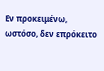Εν προκειμένω, ωστόσο, δεν επρόκειτο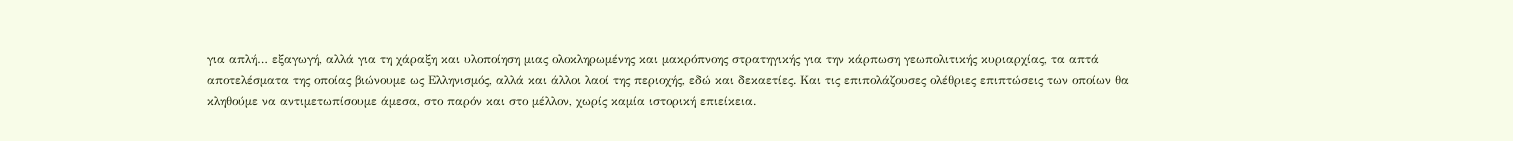για απλή… εξαγωγή, αλλά για τη χάραξη και υλοποίηση μιας ολοκληρωμένης και μακρόπνοης στρατηγικής για την κάρπωση γεωπολιτικής κυριαρχίας, τα απτά αποτελέσματα της οποίας βιώνουμε ως Ελληνισμός, αλλά και άλλοι λαοί της περιοχής, εδώ και δεκαετίες. Και τις επιπολάζουσες ολέθριες επιπτώσεις των οποίων θα κληθούμε να αντιμετωπίσουμε άμεσα, στο παρόν και στο μέλλον, χωρίς καμία ιστορική επιείκεια.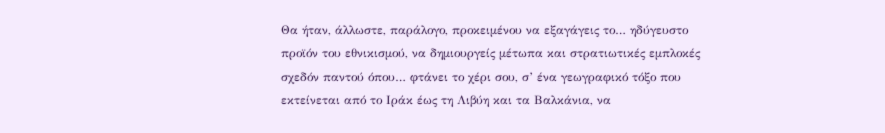Θα ήταν, άλλωστε, παράλογο, προκειμένου να εξαγάγεις το… ηδύγευστο προϊόν του εθνικισμού, να δημιουργείς μέτωπα και στρατιωτικές εμπλοκές σχεδόν παντού όπου… φτάνει το χέρι σου, σ’ ένα γεωγραφικό τόξο που εκτείνεται από το Ιράκ έως τη Λιβύη και τα Βαλκάνια, να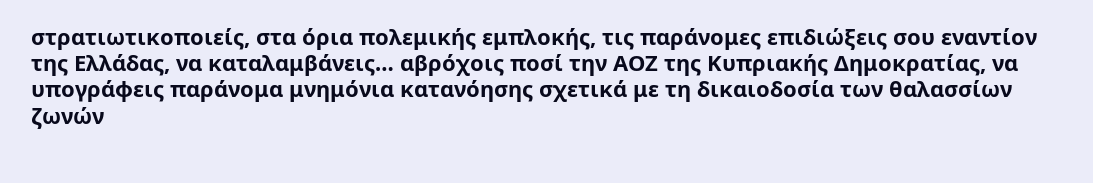στρατιωτικοποιείς, στα όρια πολεμικής εμπλοκής, τις παράνομες επιδιώξεις σου εναντίον της Ελλάδας, να καταλαμβάνεις… αβρόχοις ποσί την ΑΟΖ της Κυπριακής Δημοκρατίας, να υπογράφεις παράνομα μνημόνια κατανόησης σχετικά με τη δικαιοδοσία των θαλασσίων ζωνών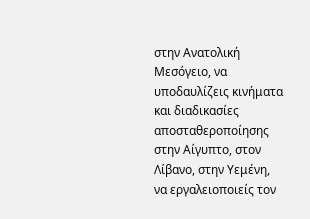στην Ανατολική Μεσόγειο, να υποδαυλίζεις κινήματα και διαδικασίες αποσταθεροποίησης στην Αίγυπτο, στον Λίβανο, στην Υεμένη, να εργαλειοποιείς τον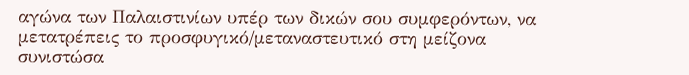αγώνα των Παλαιστινίων υπέρ των δικών σου συμφερόντων, να μετατρέπεις το προσφυγικό/μεταναστευτικό στη μείζονα συνιστώσα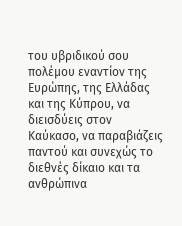του υβριδικού σου πολέμου εναντίον της Ευρώπης, της Ελλάδας και της Κύπρου, να διεισδύεις στον Καύκασο, να παραβιάζεις παντού και συνεχώς το διεθνές δίκαιο και τα ανθρώπινα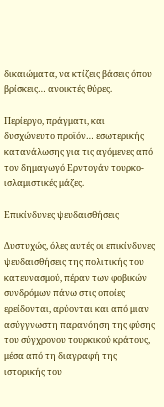δικαιώματα, να κτίζεις βάσεις όπου βρίσκεις… ανοικτές θύρες.

Περίεργο, πράγματι, και δυσχώνευτο προϊόν… εσωτερικής κατανάλωσης για τις αγόμενες από τον δημαγωγό Ερντογάν τουρκο-ισλαμιστικές μάζες.

Επικίνδυνες ψευδαισθήσεις

Δυστυχώς, όλες αυτές οι επικίνδυνες ψευδαισθήσεις της πολιτικής του κατευνασμού, πέραν των φοβικών συνδρόμων πάνω στις οποίες ερείδονται, αρύονται και από μιαν ασύγγνωστη παρανόηση της φύσης του σύγχρονου τουρκικού κράτους, μέσα από τη διαγραφή της ιστορικής του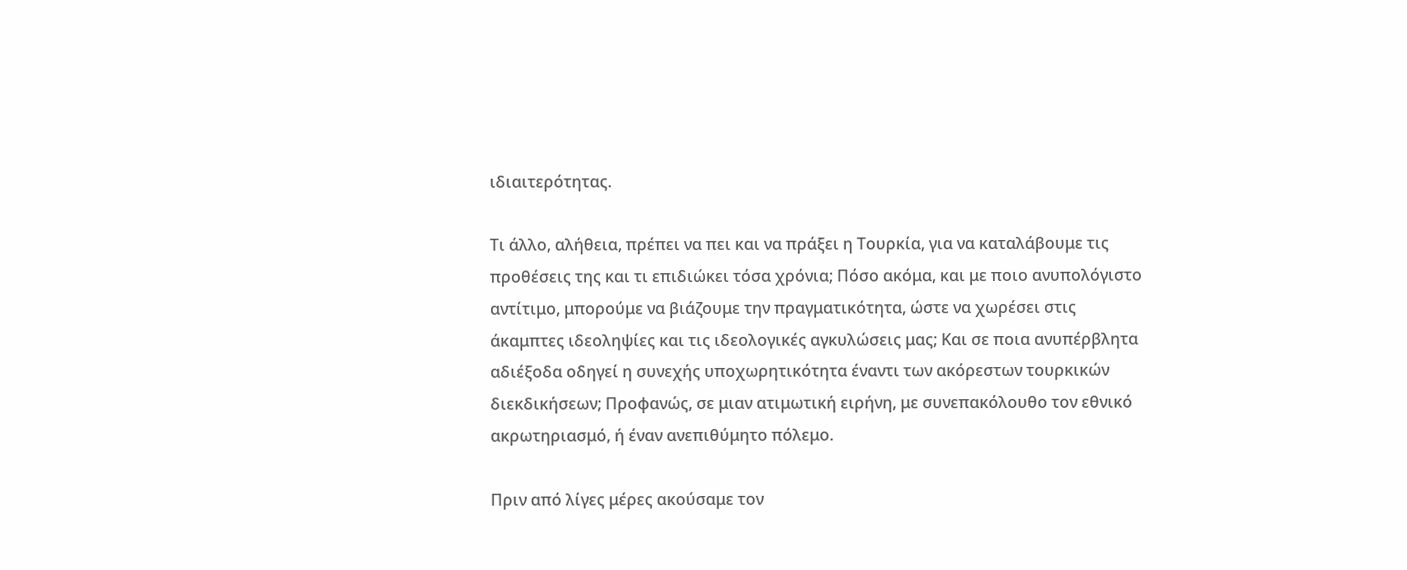ιδιαιτερότητας.

Τι άλλο, αλήθεια, πρέπει να πει και να πράξει η Τουρκία, για να καταλάβουμε τις προθέσεις της και τι επιδιώκει τόσα χρόνια; Πόσο ακόμα, και με ποιο ανυπολόγιστο αντίτιμο, μπορούμε να βιάζουμε την πραγματικότητα, ώστε να χωρέσει στις άκαμπτες ιδεοληψίες και τις ιδεολογικές αγκυλώσεις μας; Και σε ποια ανυπέρβλητα αδιέξοδα οδηγεί η συνεχής υποχωρητικότητα έναντι των ακόρεστων τουρκικών διεκδικήσεων; Προφανώς, σε μιαν ατιμωτική ειρήνη, με συνεπακόλουθο τον εθνικό ακρωτηριασμό, ή έναν ανεπιθύμητο πόλεμο.

Πριν από λίγες μέρες ακούσαμε τον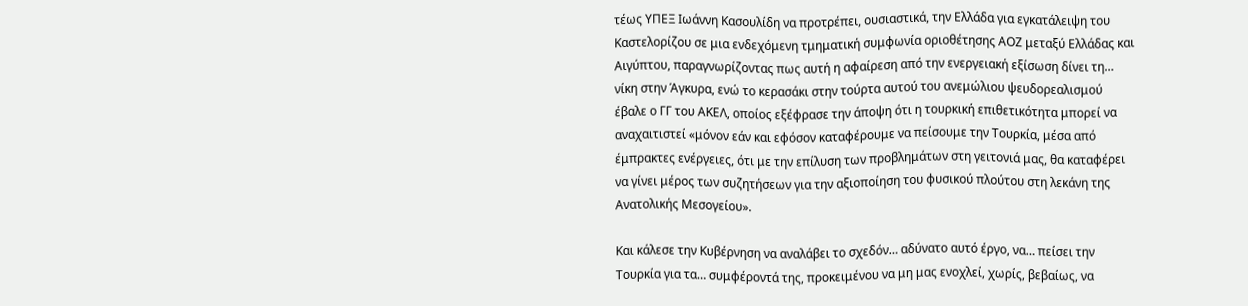τέως ΥΠΕΞ Ιωάννη Κασουλίδη να προτρέπει, ουσιαστικά, την Ελλάδα για εγκατάλειψη του Καστελορίζου σε μια ενδεχόμενη τμηματική συμφωνία οριοθέτησης ΑΟΖ μεταξύ Ελλάδας και Αιγύπτου, παραγνωρίζοντας πως αυτή η αφαίρεση από την ενεργειακή εξίσωση δίνει τη… νίκη στην Άγκυρα, ενώ το κερασάκι στην τούρτα αυτού του ανεμώλιου ψευδορεαλισμού έβαλε ο ΓΓ του ΑΚΕΛ, οποίος εξέφρασε την άποψη ότι η τουρκική επιθετικότητα μπορεί να αναχαιτιστεί «μόνον εάν και εφόσον καταφέρουμε να πείσουμε την Τουρκία, μέσα από έμπρακτες ενέργειες, ότι με την επίλυση των προβλημάτων στη γειτονιά μας, θα καταφέρει να γίνει μέρος των συζητήσεων για την αξιοποίηση του φυσικού πλούτου στη λεκάνη της Ανατολικής Μεσογείου».

Και κάλεσε την Κυβέρνηση να αναλάβει το σχεδόν… αδύνατο αυτό έργο, να… πείσει την Τουρκία για τα… συμφέροντά της, προκειμένου να μη μας ενοχλεί, χωρίς, βεβαίως, να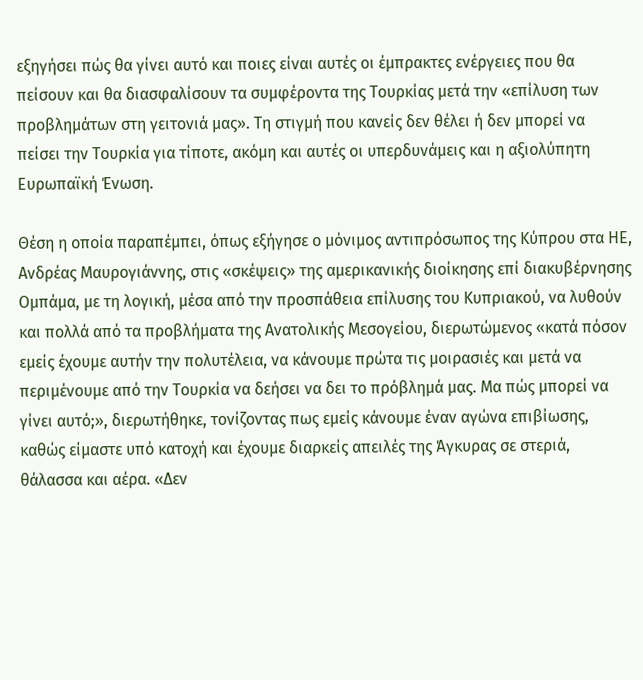εξηγήσει πώς θα γίνει αυτό και ποιες είναι αυτές οι έμπρακτες ενέργειες που θα πείσουν και θα διασφαλίσουν τα συμφέροντα της Τουρκίας μετά την «επίλυση των προβλημάτων στη γειτονιά μας». Τη στιγμή που κανείς δεν θέλει ή δεν μπορεί να πείσει την Τουρκία για τίποτε, ακόμη και αυτές οι υπερδυνάμεις και η αξιολύπητη Ευρωπαϊκή Ένωση.

Θέση η οποία παραπέμπει, όπως εξήγησε ο μόνιμος αντιπρόσωπος της Κύπρου στα ΗΕ, Ανδρέας Μαυρογιάννης, στις «σκέψεις» της αμερικανικής διοίκησης επί διακυβέρνησης Ομπάμα, με τη λογική, μέσα από την προσπάθεια επίλυσης του Κυπριακού, να λυθούν και πολλά από τα προβλήματα της Ανατολικής Μεσογείου, διερωτώμενος «κατά πόσον εμείς έχουμε αυτήν την πολυτέλεια, να κάνουμε πρώτα τις μοιρασιές και μετά να περιμένουμε από την Τουρκία να δεήσει να δει το πρόβλημά μας. Μα πώς μπορεί να γίνει αυτό;», διερωτήθηκε, τονίζοντας πως εμείς κάνουμε έναν αγώνα επιβίωσης, καθώς είμαστε υπό κατοχή και έχουμε διαρκείς απειλές της Άγκυρας σε στεριά, θάλασσα και αέρα. «Δεν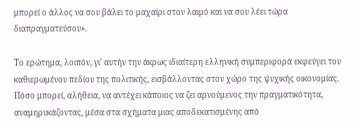μπορεί ο άλλος να σου βάλει το μαχαίρι στον λαιμό και να σου λέει τώρα διαπραγματεύσου».

Το ερώτημα, λοιπόν, γι’ αυτήν την άκρως ιδιαίτερη ελληνική συμπεριφορά εκφεύγει του καθιερωμένου πεδίου της πολιτικής, εισβάλλοντας στον χώρο της ψυχικής οικονομίας. Πόσο μπορεί, αλήθεια, να αντέχει κάποιος να ζει αρνούμενος την πραγματικότητα, αναμηρυκάζοντας, μέσα στα σχήματα μιας αποδεκατισμένης από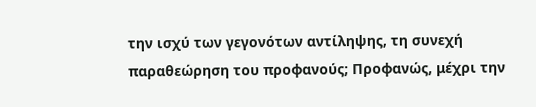την ισχύ των γεγονότων αντίληψης, τη συνεχή παραθεώρηση του προφανούς; Προφανώς, μέχρι την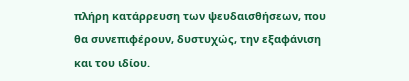πλήρη κατάρρευση των ψευδαισθήσεων, που θα συνεπιφέρουν, δυστυχώς, την εξαφάνιση και του ιδίου.